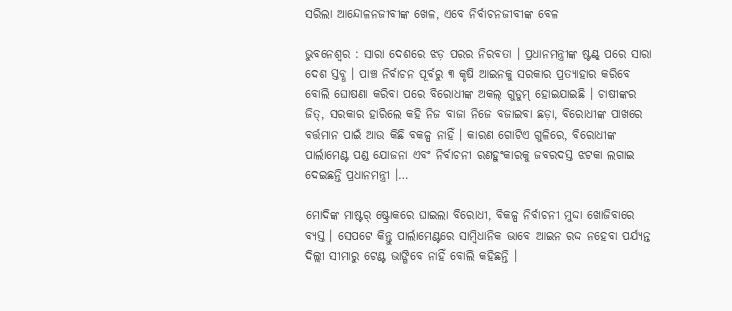ସରିଲା ଆନ୍ଦୋଳନଜୀବୀଙ୍କ ଖେଳ, ଏବେ ନିର୍ବାଚନଜୀବୀଙ୍କ ବେଳ

ଭୁବନେଶ୍ୱର : ସାରା ଦେଶରେ ଝଡ଼ ପରର ନିରବତା । ପ୍ରଧାନମନ୍ତ୍ରୀଙ୍କ ଷ୍ଟଣ୍ଟ୍ ପରେ ସାରା ଦେଶ ସ୍ତବ୍ଧ । ପାଞ୍ଚ ନିର୍ବାଚନ ପୂର୍ବରୁ ୩ କୃଷି ଆଇନକୁ ସରକାର ପ୍ରତ୍ୟାହାର କରିବେ ବୋଲି ଘୋଷଣା କରିବା ପରେ ବିରୋଧୀଙ୍କ ଅକଲ୍ ଗୁଡୁମ୍ ହୋଇଯାଇଛି । ଚାଷୀଙ୍କର ଜିତ୍, ସରକାର ହାରିଲେ କହି ନିଜ ବାଜା ନିଜେ ବଜାଇବା ଛଡ଼ା, ବିରୋଧୀଙ୍କ ପାଖରେ ବର୍ତ୍ତମାନ ପାଇଁ ଆଉ କିଛି ବକଳ୍ପ ନାହିଁ । କାରଣ ଗୋଟିଏ ଗୁଳିରେ, ବିରୋଧୀଙ୍କ ପାର୍ଲାମେଣ୍ଟ ପଣ୍ଡ ଯୋଜନା ଏବଂ ନିର୍ବାଚନୀ ରଣହୁଂକାରକୁ ଜବରଦସ୍ତ ଝଟକା ଲଗାଇ ଦେଇଛନ୍ତି ପ୍ରଧାନମନ୍ତ୍ରୀ ।…

ମୋଦିଙ୍କ ମାଷ୍ଟର୍ ଷ୍ଟ୍ରୋକରେ ଘାଇଲା ବିରୋଧୀ, ବିକଳ୍ପ ନିର୍ବାଚନୀ ମୁଦ୍ଦା ଖୋଜିବାରେ ବ୍ୟସ୍ତ । ସେପଟେ କିନ୍ତୁ ପାର୍ଲାମେଣ୍ଟରେ ସାମ୍ବିଧାନିକ ଭାବେ ଆଇନ ରଦ୍ଦ ନହେବା ପର୍ଯ୍ୟନ୍ତ ଦିଲ୍ଲୀ ସୀମାରୁ ଟେଣ୍ଟ ଭାଙ୍ଗିବେ ନାହିଁ ବୋଲି କହିଛନ୍ତି ।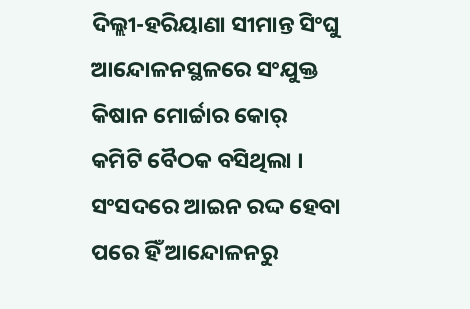ଦିଲ୍ଲୀ-ହରିୟାଣା ସୀମାନ୍ତ ସିଂଘୁ ଆନ୍ଦୋଳନସ୍ଥଳରେ ସଂଯୁକ୍ତ କିଷାନ ମୋର୍ଚ୍ଚାର କୋର୍ କମିଟି ବୈଠକ ବସିଥିଲା । ସଂସଦରେ ଆଇନ ରଦ୍ଦ ହେବା ପରେ ହିଁ ଆନ୍ଦୋଳନରୁ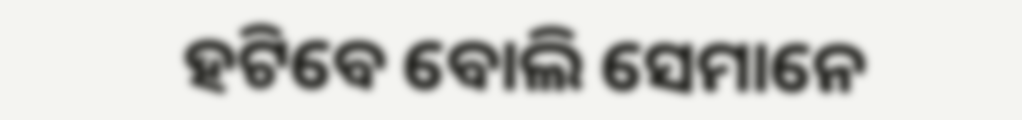ହଟିବେ ବୋଲି ସେମାନେ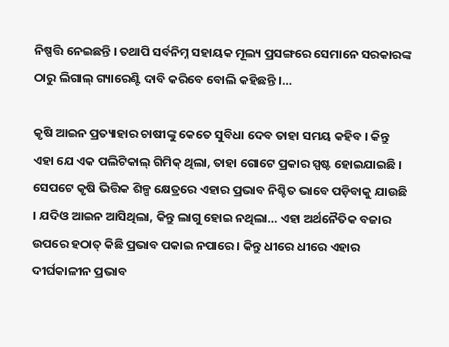ନିଷ୍ପତ୍ତି ନେଇଛନ୍ତି । ତଥାପି ସର୍ବନିମ୍ନ ସହାୟକ ମୂଲ୍ୟ ପ୍ରସଙ୍ଗରେ ସେମାନେ ସରକାରଙ୍କ ଠାରୁ ଲିଗାଲ୍ ଗ୍ୟାରେଣ୍ଟି ଦାବି କରିବେ ବୋଲି କହିଛନ୍ତି ।…

କୃଷି ଆଇନ ପ୍ରତ୍ୟାହାର ଚାଷୀଙ୍କୁ କେତେ ସୁବିଧା ଦେବ ତାହା ସମୟ କହିବ । କିନ୍ତୁ ଏହା ଯେ ଏକ ପଲିଟିକାଲ୍ ଗିମିକ୍ ଥିଲା, ତାହା ଗୋଟେ ପ୍ରକାର ସ୍ପଷ୍ଟ ହୋଇଯାଇଛି । ସେପଟେ କୃଷି ଭିତ୍ତିକ ଶିଳ୍ପ କ୍ଷେତ୍ରରେ ଏହାର ପ୍ରଭାବ ନିଶ୍ଚିତ ଭାବେ ପଡ଼ିବାକୁ ଯାଉଛି । ଯଦିଓ ଆଇନ ଆସିଥିଲା, କିନ୍ତୁ ଲାଗୁ ହୋଇ ନଥିଲା… ଏହା ଅର୍ଥନୈତିକ ବଜାର ଉପରେ ହଠାତ୍ କିଛି ପ୍ରଭାବ ପକାଇ ନପାରେ । କିନ୍ତୁ ଧୀରେ ଧୀରେ ଏହାର ଦୀର୍ଘକାଳୀନ ପ୍ରଭାବ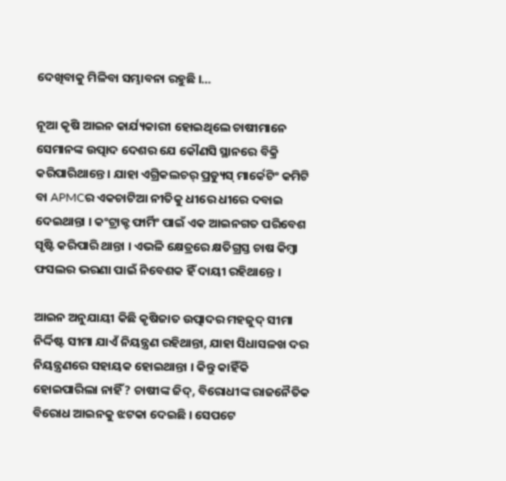ଦେଖିବାକୁ ମିଳିବା ସମ୍ଭାବନା ରହୁଛି ।…

ନୂଆ କୃଷି ଆଇନ କାର୍ଯ୍ୟକାରୀ ହୋଇଥିଲେ ଚାଷୀମାନେ ସେମାନଙ୍କ ଉତ୍ପାଦ ଦେଶର ଯେ କୌଣସି ସ୍ଥାନରେ ବିକ୍ରି କରିପାରିଥାନ୍ତେ । ଯାହା ଏଗ୍ରିକଲଚର୍ ପ୍ରଡ୍ୟୁସ୍ ମାର୍କେଟିଂ କମିଟି ବା APMCର ଏକଚାଟିଆ ନୀତିକୁ ଧୀରେ ଧୀରେ ଦବାଇ ଦେଇଥାନ୍ତା । କଂଟ୍ରାକ୍ଟ ଫାର୍ମିଂ ପାଇଁ ଏକ ଆଇନଗତ ପରିବେଶ ସୃଷ୍ଟି କରିପାରି ଥାନ୍ତା । ଏଭଳି କ୍ଷେତ୍ରରେ କ୍ଷତିଗ୍ରସ୍ତ ଚାଷ କିମ୍ବା ଫସଲର ଭରଣା ପାଇଁ ନିବେଶକ ହିଁ ଦାୟୀ ରହିଥାନ୍ତେ ।

ଆଇନ ଅନୁଯାୟୀ କିଛି କୃଷିଜାତ ଉତ୍ପାଦର ମହଜୁଦ୍ ସୀମା ନିର୍ଦ୍ଦିଷ୍ଟ ସୀମା ଯାଏଁ ନିୟନ୍ତ୍ରଣ ରହିଥାନ୍ତା, ଯାହା ସିଧାସଳଖ ଦର ନିୟନ୍ତ୍ରଣରେ ସହାୟକ ହୋଇଥାନ୍ତା । କିନ୍ତୁ କାହିଁକି ହୋଇପାରିଲା ନାହିଁ ? ଚାଷୀଙ୍କ ଜିଦ୍, ବିରୋଧୀଙ୍କ ରାଜନୈତିକ ବିରୋଧ ଆଇନକୁ ଝଟକା ଦେଇଛି । ସେପଟେ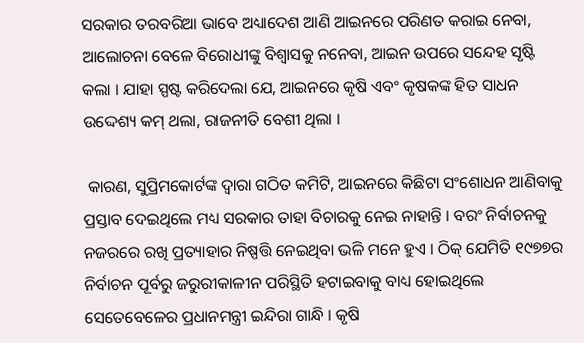ସରକାର ତରବରିଆ ଭାବେ ଅଧ୍ୟାଦେଶ ଆଣି ଆଇନରେ ପରିଣତ କରାଇ ନେବା, ଆଲୋଚନା ବେଳେ ବିରୋଧୀଙ୍କୁ ବିଶ୍ବାସକୁ ନନେବା, ଆଇନ ଉପରେ ସନ୍ଦେହ ସୃଷ୍ଟି କଲା । ଯାହା ସ୍ପଷ୍ଟ କରିଦେଲା ଯେ, ଆଇନରେ କୃଷି ଏବଂ କୃଷକଙ୍କ ହିତ ସାଧନ ଉଦ୍ଦେଶ୍ୟ କମ୍ ଥଲା, ରାଜନୀତି ବେଶୀ ଥିଲା ।

 କାରଣ, ସୁପ୍ରିମକୋର୍ଟଙ୍କ ଦ୍ବାରା ଗଠିତ କମିଟି, ଆଇନରେ କିଛିଟା ସଂଶୋଧନ ଆଣିବାକୁ ପ୍ରସ୍ତାବ ଦେଇଥିଲେ ମଧ୍ୟ ସରକାର ତାହା ବିଚାରକୁ ନେଇ ନାହାନ୍ତି । ବରଂ ନିର୍ବାଚନକୁ ନଜରରେ ରଖି ପ୍ରତ୍ୟାହାର ନିଷ୍ପତ୍ତି ନେଇଥିବା ଭଳି ମନେ ହୁଏ । ଠିକ୍ ଯେମିତି ୧୯୭୭ର ନିର୍ବାଚନ ପୂର୍ବରୁ ଜରୁରୀକାଳୀନ ପରିସ୍ଥିତି ହଟାଇବାକୁ ବାଧ୍ୟ ହୋଇଥିଲେ ସେତେବେଳେର ପ୍ରଧାନମନ୍ତ୍ରୀ ଇନ୍ଦିରା ଗାନ୍ଧି । କୃଷି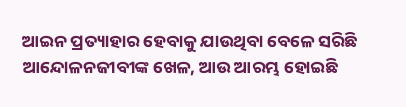ଆଇନ ପ୍ରତ୍ୟାହାର ହେବାକୁ ଯାଉଥିବା ବେଳେ ସରିଛି ଆନ୍ଦୋଳନଜୀବୀଙ୍କ ଖେଳ, ଆଉ ଆରମ୍ଭ ହୋଇଛି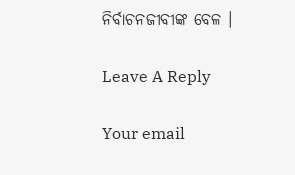ନିର୍ବାଚନଜୀବୀଙ୍କ ବେଳ ।

Leave A Reply

Your email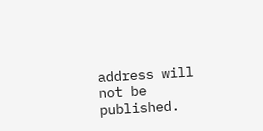address will not be published.